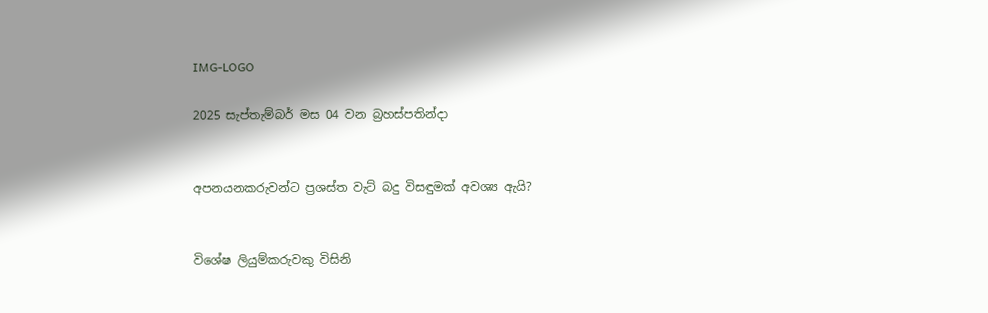IMG-LOGO

2025 සැප්තැම්බර් මස 04 වන බ්‍රහස්පතින්දා


අපනයනකරුවන්ට ප්‍රශස්ත වැට් බදු විසඳුමක් අවශ්‍ය ඇයි?


විශේෂ ලියුම්කරුවකු විසිනි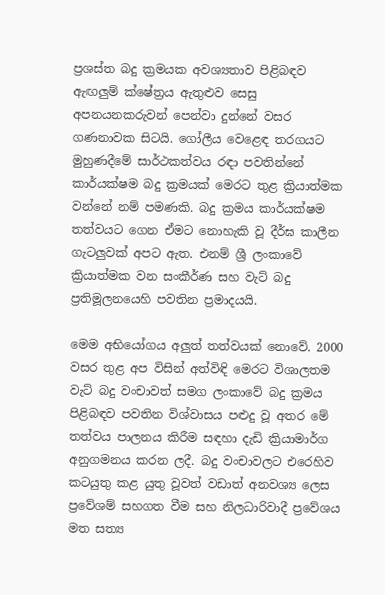ප්‍රශස්ත බදු ක්‍රමයක අවශ්‍යතාව පිළිබඳව ඇඟලු‍ම් ක්ෂේත්‍රය ඇතුළුව සෙසු අපනයනකරුවන් පෙන්වා දුන්නේ වසර ගණනාවක සිටයි. ගෝලීය වෙළෙඳ තරගයට මුහුණදීමේ සාර්ථකත්වය රඳා පවතින්නේ කාර්යක්ෂම බදු ක්‍රමයක් මෙරට තුළ ක්‍රියාත්මක වන්නේ නම් පමණකි. බදු ක්‍රමය කාර්යක්ෂම තත්වයට ගෙන ඒමට නොහැකි වූ දීර්ඝ කාලීන ගැටලු‍වක් අපට ඇත. එනම් ශ්‍රී ලංකාවේ ක්‍රියාත්මක වන සංකීර්ණ සහ වැට් බදු ප්‍රතිමූලනයෙහි පවතින ප්‍රමාදයයි.

මෙම අභියෝගය අලු‍ත් තත්වයක් නොවේ. 2000 වසර තුළ අප විසින් අත්විඳි මෙරට විශාලතම වැට් බදු වංචාවත් සමග ලංකාවේ බදු ක්‍රමය පිළිබඳව පවතින විශ්වාසය පළුදු වූ අතර මේ තත්වය පාලනය කිරීම සඳහා දැඩි ක්‍රියාමාර්ග අනුගමනය කරන ලදී. බදු වංචාවලට එරෙහිව කටයුතු කළ යුතු වූවත් වඩාත් අනවශ්‍ය ලෙස ප්‍රවේශම් සහගත වීම සහ නිලධාරිවාදී ප්‍රවේශය මත සත්‍ය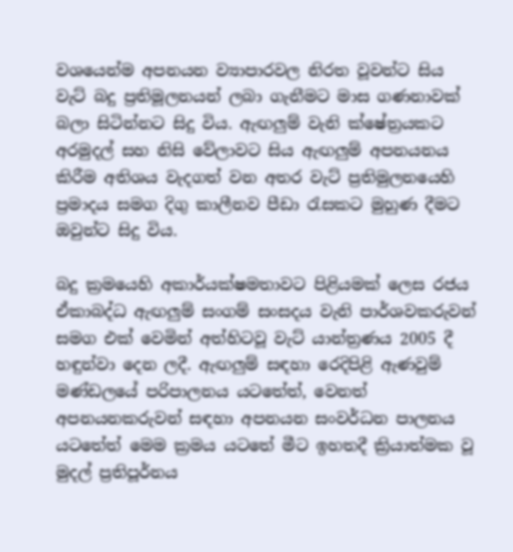වශයෙන්ම අපනයන ව්‍යාපාරවල නිරත වූවන්ට සිය වැට් බදු ප්‍රතිමූලනයන් ලබා ගැනීමට මාස ගණනාවක් බලා සිටින්නට සිදු විය. ඇඟලු‍ම් වැනි ක්ෂේත්‍රයකට අරමුදල් සහ නිසි වේලාවට සිය ඇඟලු‍ම් අපනයනය කිරීම අතිශය වැදගත් වන අතර වැට් ප්‍රතිමුලනයෙහි ප්‍රමාදය සමග දිගු කාලීනව පීඩා රැසකට මුහුණ දීමට ඔවුන්ට සිදු විය.

බදු ක්‍රමයෙහි අකාර්යක්ෂමතාවට පිළියමක් ලෙස රජය ඒකාබද්ධ ඇඟලු‍ම් සංගම් සංසදය වැනි පාර්ශවකරුවන් සමග එක් වෙමින් අත්හිටවූ වැට් යාන්ත්‍රණය 2005 දී හඳුන්වා දෙන ලදී. ඇඟලු‍ම් සඳහා රෙදිපිළි ඇණවුම් මණ්ඩලයේ පරිපාලනය යටතේත්, වෙනත් අපනයනකරුවන් සඳහා අපනයන සංවර්ධන පාලනය යටතේත් මෙම ක්‍රමය යටතේ මීට ඉහතදී ක්‍රියාත්මක වූ මුදල් ප්‍රතිපූර්නය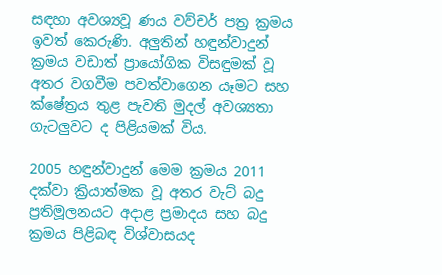සඳහා අවශ්‍යවූ ණය වව්චර් පත්‍ර ක්‍රමය ඉවත් කෙරුණි. අලු‍තින් හඳුන්වාදුන් ක්‍රමය වඩාත් ප්‍රායෝගික විසඳුමක් වූ අතර වගවීම පවත්වාගෙන යෑමට සහ ක්ෂේත්‍රය තුළ පැවති මුදල් අවශ්‍යතා ගැටලු‍වට ද පිළියමක් විය.

2005 හඳුන්වාදුන් මෙම ක්‍රමය 2011 දක්වා ක්‍රියාත්මක වූ අතර වැට් බදු ප්‍රතිමූලනයට අදාළ ප්‍රමාදය සහ බදු ක්‍රමය පිළිබඳ විශ්වාසයද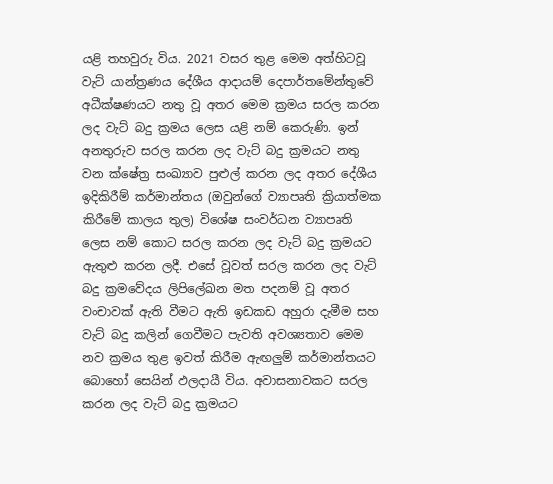යළි තහවුරු විය. 2021 වසර තුළ මෙම අත්හිටවූ වැට් යාන්ත්‍රණය දේශීය ආදායම් දෙපාර්තමේන්තුවේ අධීක්ෂණයට නතු වූ අතර මෙම ක්‍රමය සරල කරන ලද වැට් බදු ක්‍රමය ලෙස යළි නම් කෙරුණි. ඉන් අනතුරුව සරල කරන ලද වැට් බදු ක්‍රමයට නතු වන ක්ෂේත්‍ර සංඛ්‍යාව පුළුල් කරන ලද අතර දේශීය ඉදිකිරීම් කර්මාන්තය (ඔවුන්ගේ ව්‍යාපෘති ක්‍රියාත්මක කිරීමේ කාලය තුල) විශේෂ සංවර්ධන ව්‍යාපෘති ලෙස නම් කොට සරල කරන ලද වැට් බදු ක්‍රමයට ඇතුළු‍ කරන ලදී. එසේ වූවත් සරල කරන ලද වැට් බදු ක්‍රමවේදය ලිපිලේඛන මත පදනම් වූ අතර වංචාවක් ඇති වීමට ඇති ඉඩකඩ අහුරා දැමීම සහ වැට් බදු කලින් ගෙවීමට පැවති අවශ්‍යතාව මෙම නව ක්‍රමය තුළ ඉවත් කිරීම ඇඟලු‍ම් කර්මාන්තයට බොහෝ සෙයින් ඵලදායී විය. අවාසනාවකට සරල කරන ලද වැට් බදු ක්‍රමයට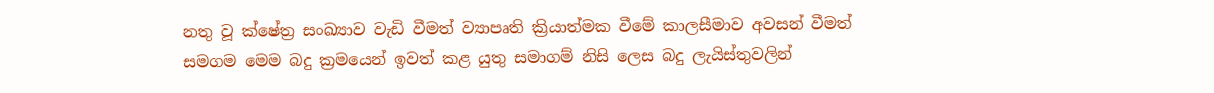නතු වූ ක්ෂේත්‍ර සංඛ්‍යාව වැඩි වීමත් ව්‍යාපෘති ක්‍රියාත්මක වීමේ කාලසීමාව අවසන් වීමත් සමගම මෙම බදු ක්‍රමයෙන් ඉවත් කළ යුතු සමාගම් නිසි ලෙස බදු ලැයිස්තුවලින්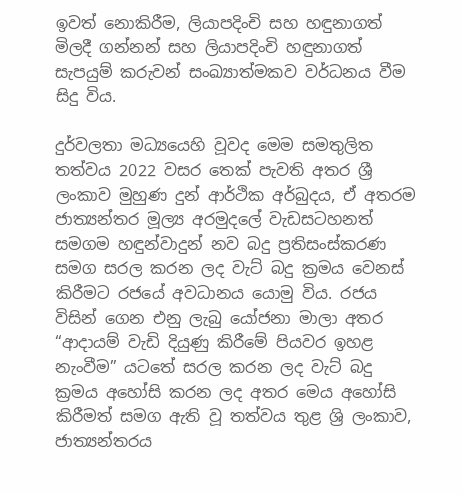ඉවත් නොකිරීම, ලියාපදිංචි සහ හඳුනාගත් මිලදී ගන්නන් සහ ලියාපදිංචි හඳුනාගත් සැපයුම් කරුවන් සංඛ්‍යාත්මකව වර්ධනය වීම සිදු විය.

දුර්වලතා මධ්‍යයෙහි වූවද මෙම සමතුලිත තත්වය 2022 වසර තෙක් පැවති අතර ශ්‍රී ලංකාව මුහුණ දුන් ආර්ථික අර්බුදය, ඒ අතරම ජාත්‍යන්තර මූල්‍ය අරමුදලේ වැඩසටහනත් සමගම හඳුන්වාදුන් නව බදු ප්‍රතිසංස්කරණ සමග සරල කරන ලද වැට් බදු ක්‍රමය වෙනස් කිරීමට රජයේ අවධානය යොමු විය. රජය විසින් ගෙන එනු ලැබු යෝජනා මාලා අතර “ආදායම් වැඩි දියුණු කිරීමේ පියවර ඉහළ නැංවීම” යටතේ සරල කරන ලද වැට් බදු ක්‍රමය අහෝසි කරන ලද අතර මෙය අහෝසි කිරීමත් සමග ඇති වූ තත්වය තුළ ශ්‍රි ලංකාව, ජාත්‍යන්තරය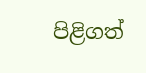පිළිගත්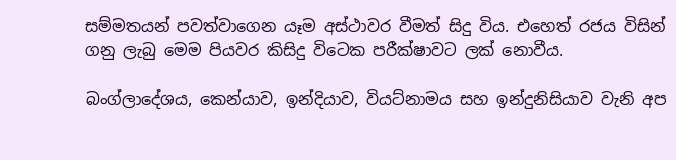සම්මතයන් පවත්වාගෙන යෑම අස්ථාවර වීමත් සිදු විය. එහෙත් රජය විසින් ගනු ලැබු මෙම පියවර කිසිදු විටෙක පරීක්ෂාවට ලක් නොවීය.

බංග්ලාදේශය, කෙන්යාව, ඉන්දියාව, වියට්නාමය සහ ඉන්දුනිසියාව වැනි අප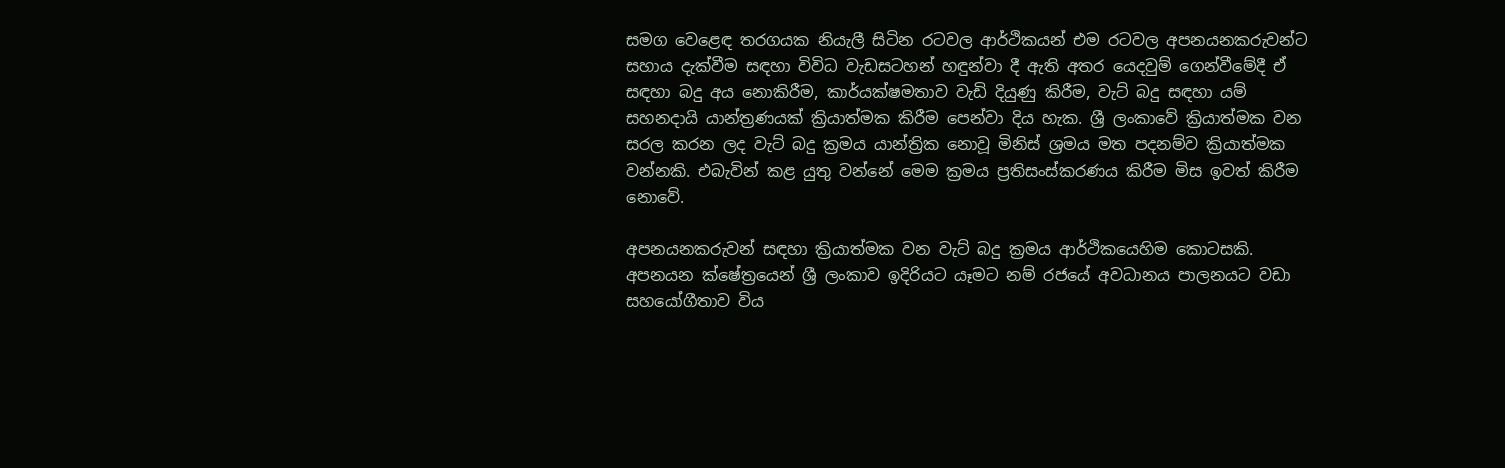සමග වෙළෙඳ තරගයක නියැලී සිටින රටවල ආර්ථිකයන් එම රටවල අපනයනකරුවන්ට සහාය දැක්වීම සඳහා විවිධ වැඩසටහන් හඳුන්වා දී ඇති අතර යෙදවුම් ගෙන්වීමේදී ඒ සඳහා බදු අය නොකිරීම, කාර්යක්ෂමතාව වැඩි දියුණු කිරීම, වැට් බදු සඳහා යම් සහනදායි යාන්ත්‍රණයක් ක්‍රියාත්මක කිරීම පෙන්වා දිය හැක. ශ්‍රී ලංකාවේ ක්‍රියාත්මක වන සරල කරන ලද වැට් බදු ක්‍රමය යාන්ත්‍රික නොවූ මිනිස් ශ්‍රමය මත පදනම්ව ක්‍රියාත්මක වන්නකි. එබැවින් කළ යුතු වන්නේ මෙම ක්‍රමය ප්‍රතිසංස්කරණය කිරීම මිස ඉවත් කිරීම නොවේ.

අපනයනකරුවන් සඳහා ක්‍රියාත්මක වන වැට් බදු ක්‍රමය ආර්ථිකයෙහිම කොටසකි. අපනයන ක්ෂේත්‍රයෙන් ශ්‍රී ලංකාව ඉදිරියට යෑමට නම් රජයේ අවධානය පාලනයට වඩා සහයෝගීතාව විය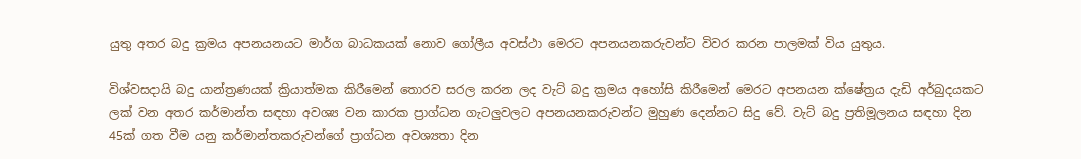යුතු අතර බදු ක්‍රමය අපනයනයට මාර්ග බාධකයක් නොව ගෝලීය අවස්ථා මෙරට අපනයනකරුවන්ට විවර කරන පාලමක් විය යුතුය.

විශ්වසදායි බදු යාන්ත්‍රණයක් ක්‍රියාත්මක කිරීමෙන් තොරව සරල කරන ලද වැට් බදු ක්‍රමය අහෝසි කිරීමෙන් මෙරට අපනයන ක්ෂේත්‍රය දැඩි අර්බුදයකට ලක් වන අතර කර්මාන්ත සඳහා අවශ්‍ය වන කාරක ප්‍රාග්ධන ගැටලු‍වලට අපනයනකරුවන්ට මුහුණ දෙන්නට සිදු වේ. වැට් බදු ප්‍රතිමූලනය සඳහා දින 45ක් ගත වීම යනු කර්මාන්තකරුවන්ගේ ප්‍රාග්ධන අවශ්‍යතා දින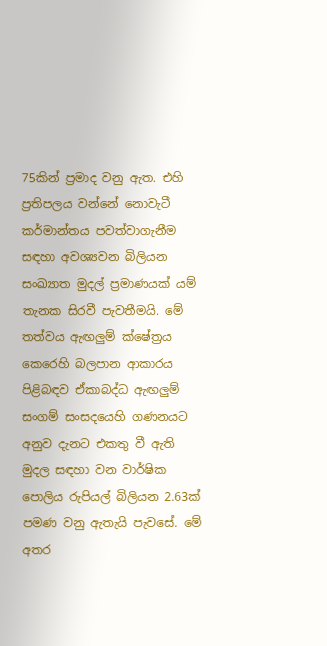75කින් ප්‍රමාද වනු ඇත. එහි ප්‍රතිපලය වන්නේ නොවැටී කර්මාන්තය පවත්වාගැනීම සඳහා අවශ්‍යවන බිලියන සංඛ්‍යාත මුදල් ප්‍රමාණයක් යම් තැනක සිරවී පැවතීමයි. මේ තත්වය ඇඟලු‍ම් ක්ෂේත්‍රය කෙරෙහි බලපාන ආකාරය පිළිබඳව ඒකාබද්ධ ඇඟලු‍ම් සංගම් සංසදයෙහි ගණනයට අනුව දැනට එකතු වී ඇති මුදල සඳහා වන වාර්ෂික පොලිය රුපියල් බිලියන 2.63ක් පමණ වනු ඇතැයි පැවසේ. මේ අතර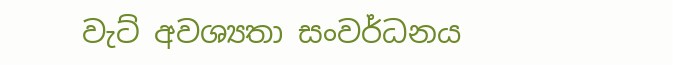වැට් අවශ්‍යතා සංවර්ධනය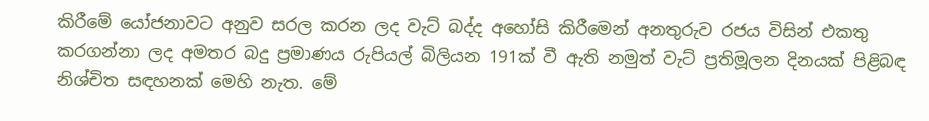කිරීමේ යෝජනාවට අනුව සරල කරන ලද වැට් බද්ද අහෝසි කිරීමෙන් අනතුරුව රජය විසින් එකතු කරගන්නා ලද අමතර බදු ප්‍රමාණය රුපියල් බිලියන 191ක් වී ඇති නමුත් වැට් ප්‍රතිමූලන දිනයක් පිළිබඳ නිශ්චිත සඳහනක් මෙහි නැත. මේ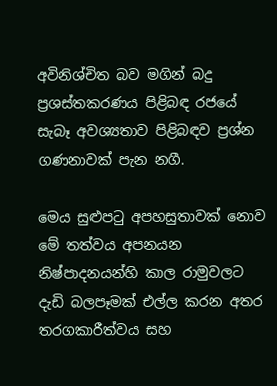අවිනිශ්චිත බව මගින් බදු ප්‍රශස්තකරණය පිළිබඳ රජයේ සැබෑ අවශ්‍යතාව පිළිබඳව ප්‍රශ්න ගණනාවක් පැන නගී.

මෙය සුළු‍පටු අපහසුතාවක් නොව මේ තත්වය අපනයන නිෂ්පාදනයන්හි කාල රාමුවලට දැඩි බලපෑමක් එල්ල කරන අතර තරගකාරීත්වය සහ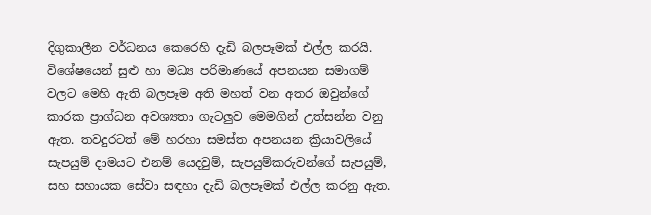දිගුකාලීන වර්ධනය කෙරෙහි දැඩි බලපෑමක් එල්ල කරයි. විශේෂයෙන් සුළු හා මධ්‍ය පරිමාණයේ අපනයන සමාගම් වලට මෙහි ඇති බලපෑම අති මහත් වන අතර ඔවුන්ගේ කාරක ප්‍රාග්ධන අවශ්‍යතා ගැටලු‍ව මෙමගින් උත්සන්න වනු ඇත. තවදුරටත් මේ හරහා සමස්ත අපනයන ක්‍රියාවලියේ සැපයුම් දාමයට එනම් යෙදවුම්, සැපයුම්කරුවන්ගේ සැපයුම්, සහ සහායක සේවා සඳහා දැඩි බලපෑමක් එල්ල කරනු ඇත.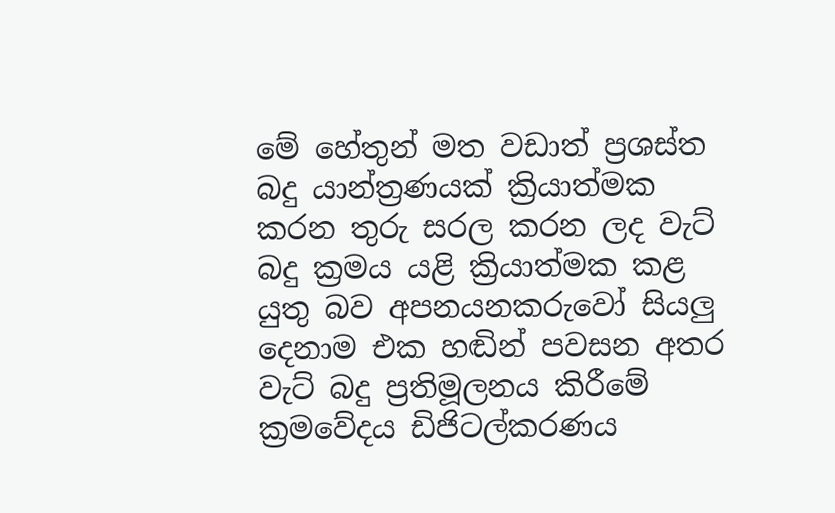මේ හේතුන් මත වඩාත් ප්‍රශස්ත බදු යාන්ත්‍රණයක් ක්‍රියාත්මක කරන තුරු සරල කරන ලද වැට් බදු ක්‍රමය යළි ක්‍රියාත්මක කළ යුතු බව අපනයනකරුවෝ සියලු‍ දෙනාම එක හඬින් පවසන අතර වැට් බදු ප්‍රතිමූලනය කිරීමේ ක්‍රමවේදය ඩිජිටල්කරණය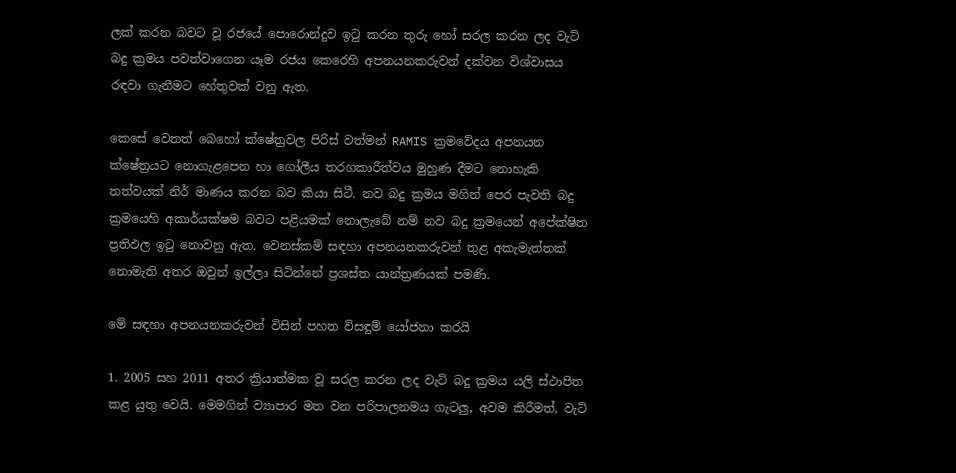ලක් කරන බවට වූ රජයේ පොරොන්දුව ඉටු කරන තුරු හෝ සරල කරන ලද වැට් බදු ක්‍රමය පවත්වාගෙන යෑම රජය කෙරෙහි අපනයනකරුවන් දක්වන විශ්වාසය රඳවා ගැනීමට හේතුවක් වනු ඇත.

කෙසේ වෙතත් බෙහෝ ක්ෂේත්‍රවල පිරිස් වත්මන් RAMIS ක්‍රමවේදය අපනයන ක්ෂේත්‍රයට නොගැළපෙන හා ගෝලීය තරගකාරීත්වය මුහුණ දීමට නොහැකි තත්වයක් නිර් මාණය කරන බව කියා සිටී. නව බදු ක්‍රමය මගින් පෙර පැවති බදු ක්‍රමයෙහි අකාර්යක්ෂම බවට පළියමක් නොලැබේ නම් නව බදු ක්‍රමයෙන් අපේක්ෂිත ප්‍රතිඵල ඉටු නොවනු ඇත. වෙනස්කම් සඳහා අපනයනකරුවන් තුළ අකැමැත්තක් නොමැති අතර ඔවුන් ඉල්ලා සිටින්නේ ප්‍රශස්ත යාන්ත්‍රණයක් පමණි.

මේ සඳහා අපනයනකරුවන් විසින් පහත විසඳුම් යෝජනා කරයි

1. 2005 සහ 2011 අතර ක්‍රියාත්මක වූ සරල කරන ලද වැට් බදු ක්‍රමය යලි ස්ථාපිත කළ යුතු වෙයි. මෙමගින් ව්‍යාපාර මත වන පරිපාලනමය ගැටලු‍, අවම කිරීමත්, වැට්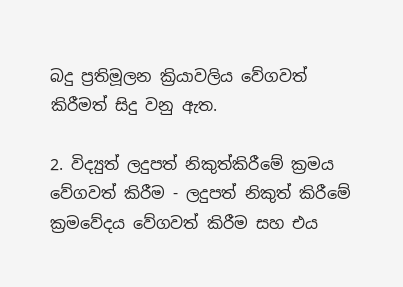බදු ප්‍රතිමූලන ක්‍රියාවලිය වේගවත් කිරීමත් සිදු වනු ඇත.

2. විද්‍යුත් ලදුපත් නිකුත්කිරීමේ ක්‍රමය වේගවත් කිරීම - ලදුපත් නිකුත් කිරීමේ ක්‍රමවේදය වේගවත් කිරීම සහ එය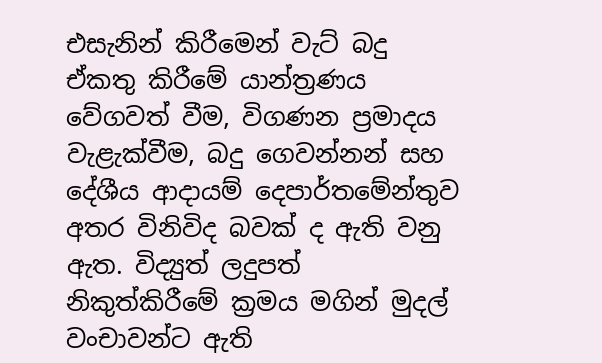එසැනින් කිරීමෙන් වැට් බදු ඒකතු කිරීමේ යාන්ත්‍රණය වේගවත් වීම, විගණන ප්‍රමාදය වැළැක්වීම, බදු ගෙවන්නන් සහ දේශීය ආදායම් දෙපාර්තමේන්තුව අතර විනිවිද බවක් ද ඇති වනු ඇත. විද්‍යුත් ලදුපත් නිකුත්කිරීමේ ක්‍රමය මගින් මුදල් වංචාවන්ට ඇති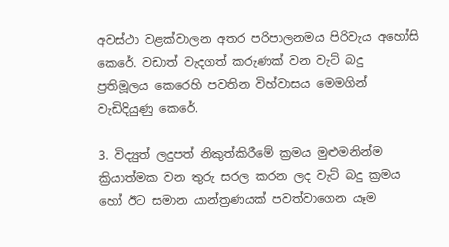අවස්ථා වළක්වාලන අතර පරිපාලනමය පිරිවැය අහෝසි කෙරේ. වඩාත් වැදගත් කරුණක් වන වැට් බදු ප්‍රතිමූලය කෙරෙහි පවතින විහ්වාසය මෙමගින් වැඩිදියුණු කෙරේ.

3. විද්‍යුත් ලදුපත් නිකුත්කිරීමේ ක්‍රමය මුළුමනින්ම ක්‍රියාත්මක වන තුරු සරල කරන ලද වැට් බදු ක්‍රමය හෝ ඊට සමාන යාන්ත්‍රණයක් පවත්වාගෙන යෑම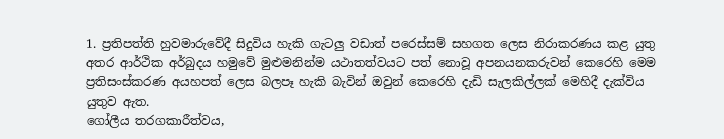1. ප්‍රතිපත්ති හුවමාරුවේදී සිදුවිය හැකි ගැටලු‍ වඩාත් පරෙස්සම් සහගත ලෙස නිරාකරණය කළ යුතු අතර ආර්ථික අර්බුදය හමුවේ මුළුමනින්ම යථාතත්වයට පත් නොවූ අපනයනකරුවන් කෙරෙහි මෙම ප්‍රතිසංස්කරණ අයහපත් ලෙස බලපෑ හැකි බැවින් ඔවුන් කෙරෙහි දැඩි සැලකිල්ලක් මෙහිදී දැක්විය යුතුව ඇත.
ගෝලීය තරගකාරීත්වය,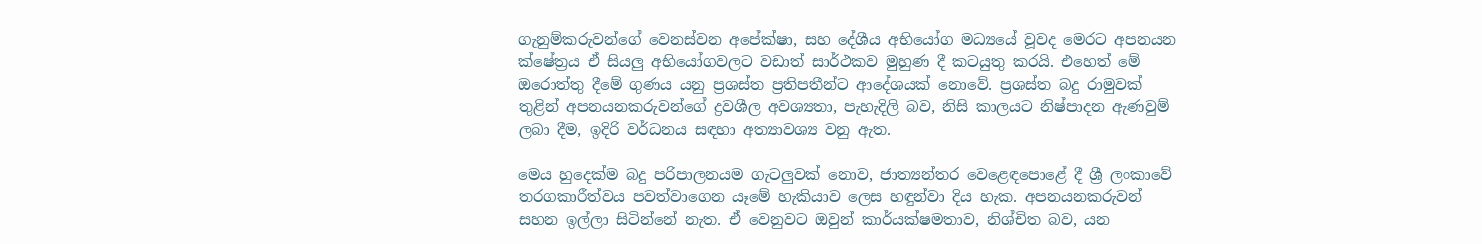ගැනුම්කරුවන්ගේ වෙනස්වන අපේක්ෂා, සහ දේශීය අභියෝග මධ්‍යයේ වූවද මෙරට අපනයන ක්ෂේත්‍රය ඒ සියලු‍ අභියෝගවලට වඩාත් සාර්ථකව මුහුණ දී කටයුතු කරයි. එහෙත් මේ ඔරොත්තු දීමේ ගුණය යනු ප්‍රශස්ත ප්‍රතිපතීන්ට ආදේශයක් නොවේ. ප්‍රශස්ත බදු රාමුවක් තුළින් අපනයනකරුවන්ගේ ද්‍රවශීල අවශ්‍යතා, පැහැදිලි බව, නිසි කාලයට නිෂ්පාදන ඇණවුම් ලබා දීම, ඉදිරි වර්ධනය සඳහා අත්‍යාවශ්‍ය වනු ඇත.

මෙය හුදෙක්ම බදු පරිපාලනයම ගැටලු‍වක් නොව, ජාත්‍යන්තර වෙළෙඳපොළේ දී ශ්‍රී ලංකාවේ තරගකාරීත්වය පවත්වාගෙන යෑමේ හැකියාව ලෙස හඳුන්වා දිය හැක. අපනයනකරුවන් සහන ඉල්ලා සිටින්නේ නැත. ඒ වෙනුවට ඔවුන් කාර්යක්ෂමතාව, නිශ්චිත බව, යන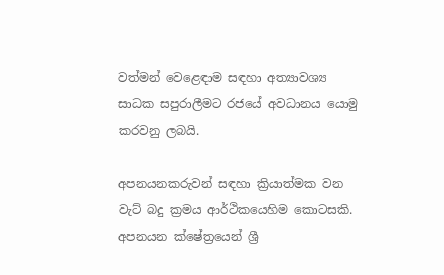වත්මන් වෙළෙඳාම සඳහා අත්‍යාවශ්‍ය සාධක සපුරාලීමට රජයේ අවධානය යොමු කරවනු ලබයි.

අපනයනකරුවන් සඳහා ක්‍රියාත්මක වන වැට් බදු ක්‍රමය ආර්ථිකයෙහිම කොටසකි. අපනයන ක්ෂේත්‍රයෙන් ශ්‍රී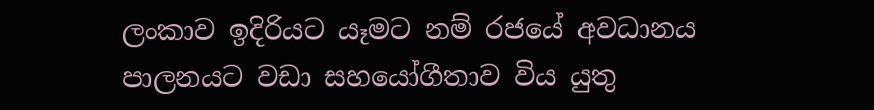ලංකාව ඉදිරියට යෑමට නම් රජයේ අවධානය පාලනයට වඩා සහයෝගීතාව විය යුතු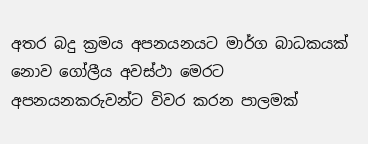අතර බදු ක්‍රමය අපනයනයට මාර්ග බාධකයක් නොව ගෝලීය අවස්ථා මෙරට අපනයනකරුවන්ට විවර කරන පාලමක්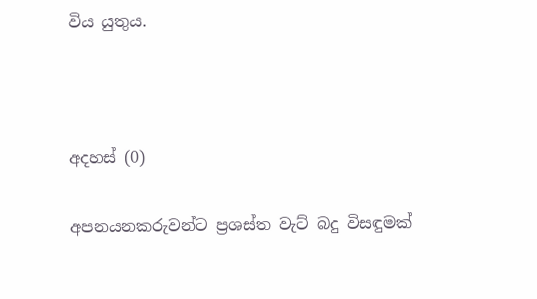විය යුතුය.



අදහස් (0)

අපනයනකරුවන්ට ප්‍රශස්ත වැට් බදු විසඳුමක්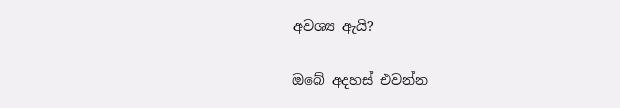අවශ්‍ය ඇයි?

ඔබේ අදහස් එවන්න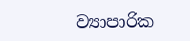ව්‍යාපාරික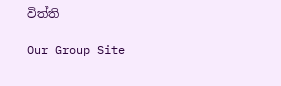විත්ති

Our Group Site